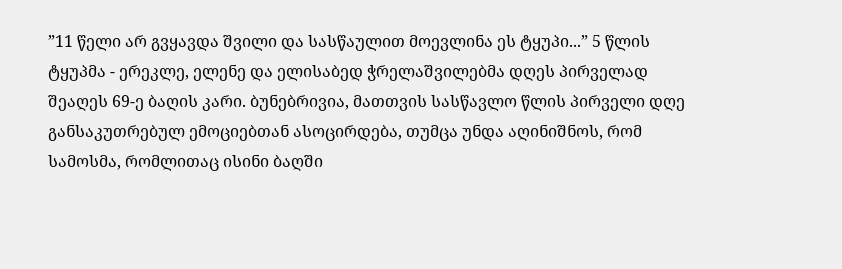”11 წელი არ გვყავდა შვილი და სასწაულით მოევლინა ეს ტყუპი...” 5 წლის ტყუპმა - ერეკლე, ელენე და ელისაბედ ჭრელაშვილებმა დღეს პირველად შეაღეს 69-ე ბაღის კარი. ბუნებრივია, მათთვის სასწავლო წლის პირველი დღე განსაკუთრებულ ემოციებთან ასოცირდება, თუმცა უნდა აღინიშნოს, რომ სამოსმა, რომლითაც ისინი ბაღში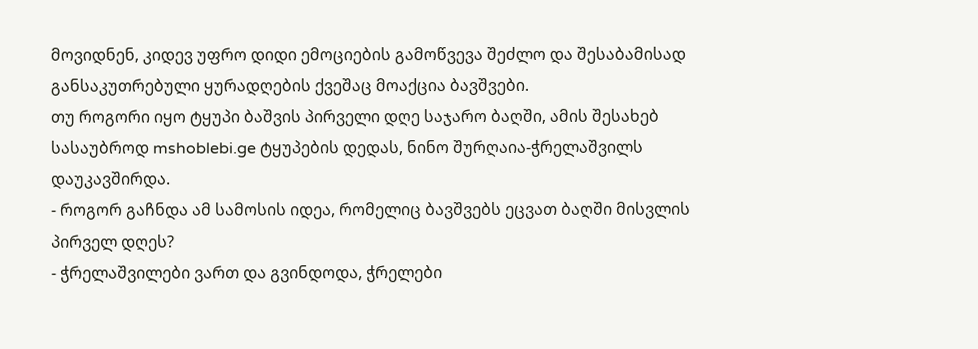მოვიდნენ, კიდევ უფრო დიდი ემოციების გამოწვევა შეძლო და შესაბამისად განსაკუთრებული ყურადღების ქვეშაც მოაქცია ბავშვები.
თუ როგორი იყო ტყუპი ბაშვის პირველი დღე საჯარო ბაღში, ამის შესახებ სასაუბროდ mshoblebi.ge ტყუპების დედას, ნინო შურღაია-ჭრელაშვილს დაუკავშირდა.
- როგორ გაჩნდა ამ სამოსის იდეა, რომელიც ბავშვებს ეცვათ ბაღში მისვლის პირველ დღეს?
- ჭრელაშვილები ვართ და გვინდოდა, ჭრელები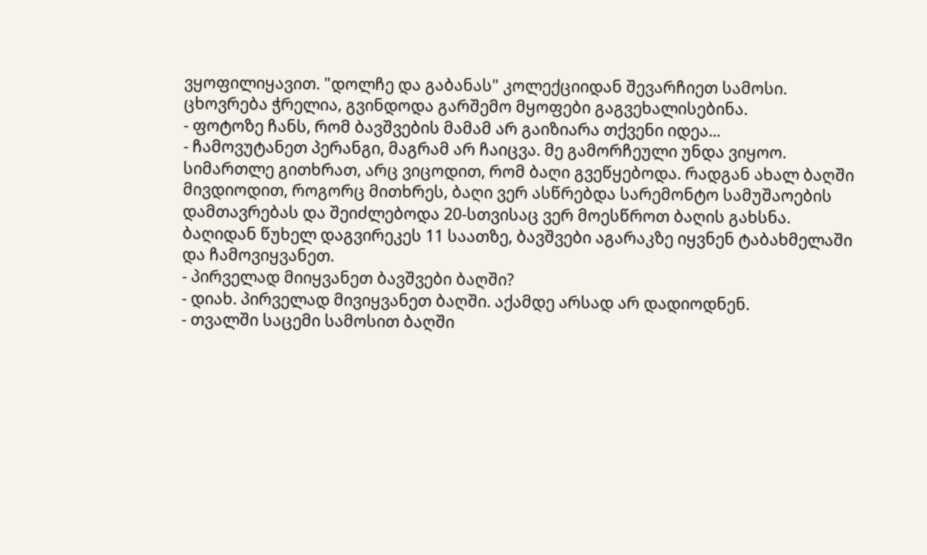ვყოფილიყავით. "დოლჩე და გაბანას" კოლექციიდან შევარჩიეთ სამოსი. ცხოვრება ჭრელია, გვინდოდა გარშემო მყოფები გაგვეხალისებინა.
- ფოტოზე ჩანს, რომ ბავშვების მამამ არ გაიზიარა თქვენი იდეა...
- ჩამოვუტანეთ პერანგი, მაგრამ არ ჩაიცვა. მე გამორჩეული უნდა ვიყოო. სიმართლე გითხრათ, არც ვიცოდით, რომ ბაღი გვეწყებოდა. რადგან ახალ ბაღში მივდიოდით, როგორც მითხრეს, ბაღი ვერ ასწრებდა სარემონტო სამუშაოების დამთავრებას და შეიძლებოდა 20-სთვისაც ვერ მოესწროთ ბაღის გახსნა. ბაღიდან წუხელ დაგვირეკეს 11 საათზე, ბავშვები აგარაკზე იყვნენ ტაბახმელაში და ჩამოვიყვანეთ.
- პირველად მიიყვანეთ ბავშვები ბაღში?
- დიახ. პირველად მივიყვანეთ ბაღში. აქამდე არსად არ დადიოდნენ.
- თვალში საცემი სამოსით ბაღში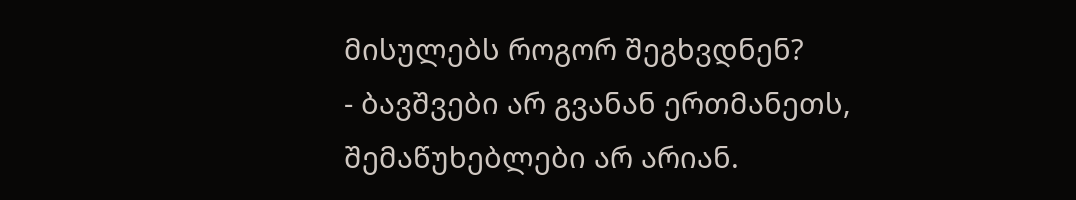მისულებს როგორ შეგხვდნენ?
- ბავშვები არ გვანან ერთმანეთს, შემაწუხებლები არ არიან.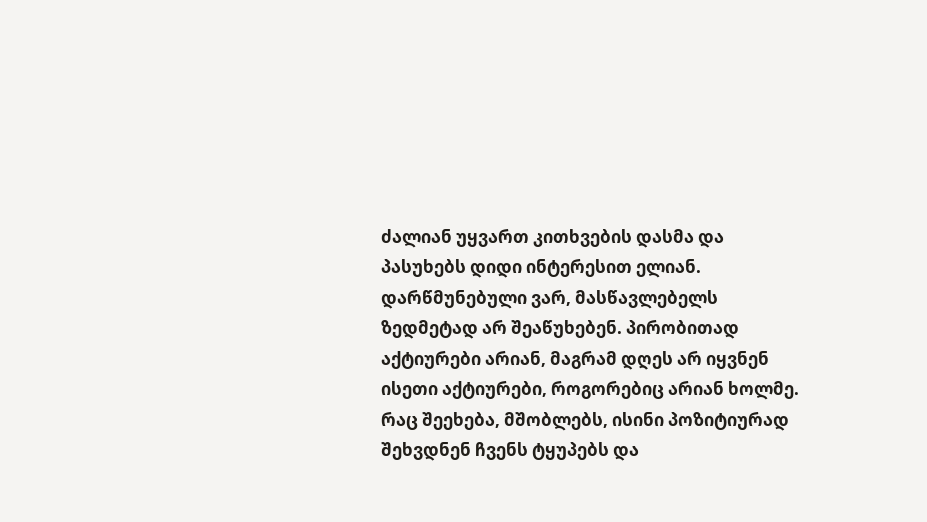ძალიან უყვართ კითხვების დასმა და პასუხებს დიდი ინტერესით ელიან. დარწმუნებული ვარ, მასწავლებელს ზედმეტად არ შეაწუხებენ. პირობითად აქტიურები არიან, მაგრამ დღეს არ იყვნენ ისეთი აქტიურები, როგორებიც არიან ხოლმე. რაც შეეხება, მშობლებს, ისინი პოზიტიურად შეხვდნენ ჩვენს ტყუპებს და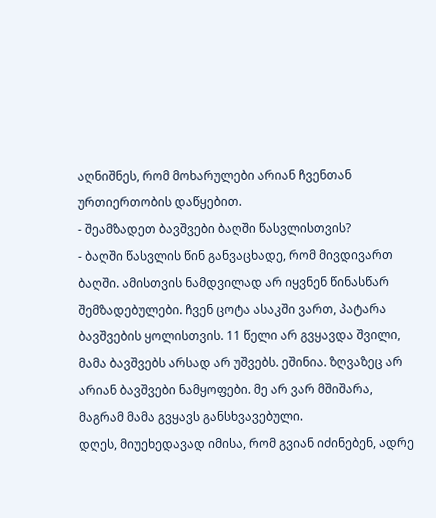აღნიშნეს, რომ მოხარულები არიან ჩვენთან ურთიერთობის დაწყებით.
- შეამზადეთ ბავშვები ბაღში წასვლისთვის?
- ბაღში წასვლის წინ განვაცხადე, რომ მივდივართ ბაღში. ამისთვის ნამდვილად არ იყვნენ წინასწარ შემზადებულები. ჩვენ ცოტა ასაკში ვართ, პატარა ბავშვების ყოლისთვის. 11 წელი არ გვყავდა შვილი, მამა ბავშვებს არსად არ უშვებს. ეშინია. ზღვაზეც არ არიან ბავშვები ნამყოფები. მე არ ვარ მშიშარა, მაგრამ მამა გვყავს განსხვავებული.
დღეს, მიუეხედავად იმისა, რომ გვიან იძინებენ, ადრე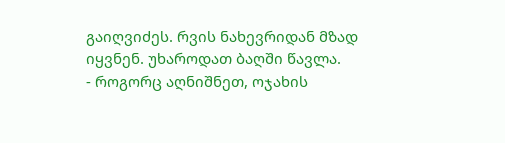გაიღვიძეს. რვის ნახევრიდან მზად იყვნენ. უხაროდათ ბაღში წავლა.
- როგორც აღნიშნეთ, ოჯახის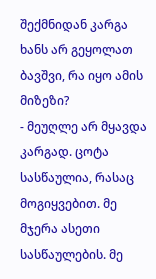შექმნიდან კარგა ხანს არ გეყოლათ ბავშვი, რა იყო ამის მიზეზი?
- მეუღლე არ მყავდა კარგად. ცოტა სასწაულია, რასაც მოგიყვებით. მე მჯერა ასეთი სასწაულების. მე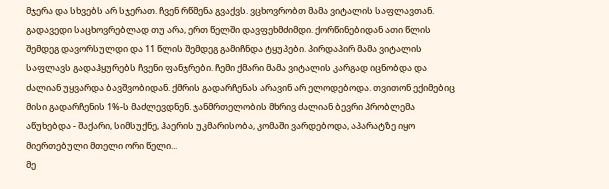მჯერა და სხვებს არ სჯერათ. ჩვენ რწმენა გვაქვს. ვცხოვრობთ მამა ვიტალის საფლავთან. გადავედი საცხოვრებლად თუ არა, ერთ წელში დავფეხმძიმდი. ქორწინებიდან ათი წლის შემდეგ დავორსულდი და 11 წლის შემდეგ გამიჩნდა ტყუპები. პირდაპირ მამა ვიტალის საფლავს გადაჰყურებს ჩვენი ფანჯრები. ჩემი ქმარი მამა ვიტალის კარგად იცნობდა და ძალიან უყვარდა ბავშვობიდან. ქმრის გადარჩენას არავინ არ ელოდებოდა. თვითონ ექიმებიც მისი გადარჩენის 1%-ს მაძლევდნენ. ჯანმრთელობის მხრივ ძალიან ბევრი პრობლემა აწუხებდა - შაქარი, სიმსუქნე, ჰაერის უკმარისობა, კომაში ვარდებოდა, აპარატზე იყო მიერთებული მთელი ორი წელი...
მე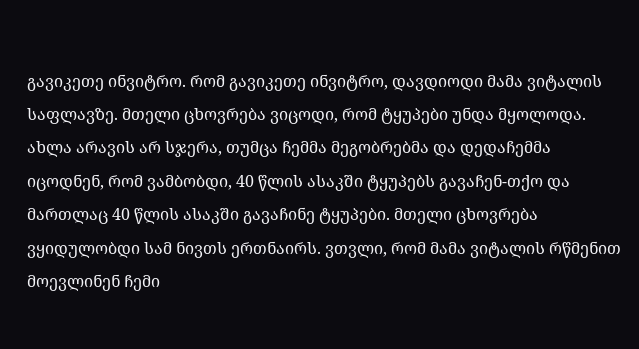გავიკეთე ინვიტრო. რომ გავიკეთე ინვიტრო, დავდიოდი მამა ვიტალის საფლავზე. მთელი ცხოვრება ვიცოდი, რომ ტყუპები უნდა მყოლოდა. ახლა არავის არ სჯერა, თუმცა ჩემმა მეგობრებმა და დედაჩემმა იცოდნენ, რომ ვამბობდი, 40 წლის ასაკში ტყუპებს გავაჩენ-თქო და მართლაც 40 წლის ასაკში გავაჩინე ტყუპები. მთელი ცხოვრება ვყიდულობდი სამ ნივთს ერთნაირს. ვთვლი, რომ მამა ვიტალის რწმენით მოევლინენ ჩემი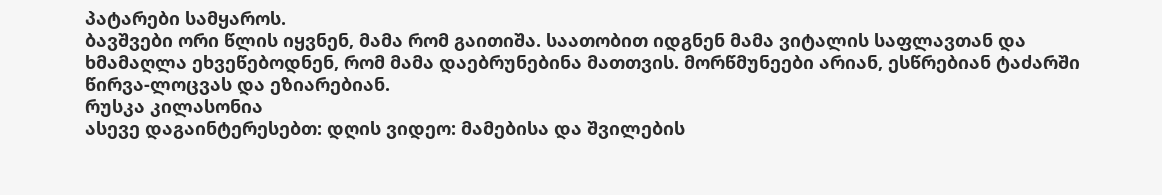პატარები სამყაროს.
ბავშვები ორი წლის იყვნენ, მამა რომ გაითიშა. საათობით იდგნენ მამა ვიტალის საფლავთან და ხმამაღლა ეხვეწებოდნენ, რომ მამა დაებრუნებინა მათთვის. მორწმუნეები არიან, ესწრებიან ტაძარში წირვა-ლოცვას და ეზიარებიან.
რუსკა კილასონია
ასევე დაგაინტერესებთ: დღის ვიდეო: მამებისა და შვილების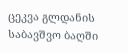ცეკვა გლდანის საბავშვო ბაღში